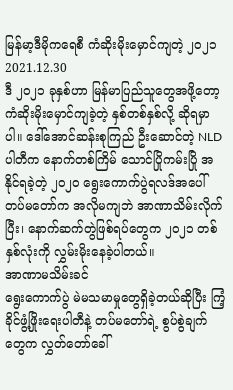မြန်မာ့ဒီမိုကရေစီ ကံဆိုးမိုးမှောင်ကျတဲ့ ၂ဝ၂၁
2021.12.30
ဒီ ၂၀၂၁ ခုနှစ်ဟာ မြန်မာပြည်သူတွေအဖို့တော့ ကံဆိုးမိုးမှောင်ကျခဲ့တဲ့ နှစ်တစ်နှစ်လို့ ဆိုရမှာပါ။ ဒေါ်အောင်ဆန်းစုကြည် ဦးဆောင်တဲ့ NLD ပါတီက နောက်တစ်ကြိမ် သောင်ပြိုကမ်းပြို အနိုင်ရခဲ့တဲ့ ၂၀၂၀ ရွေးကောက်ပွဲရလဒ်အပေါ် တပ်မတော်က အလိုမကျဘဲ အာဏာသိမ်းလိုက်ပြီး၊ နောက်ဆက်တွဲဖြစ်ရပ်တွေက ၂၀၂၁ တစ်နှစ်လုံးကို လွှမ်းမိုးနေခဲ့ပါတယ်။
အာဏာမသိမ်းခင်
ရွေးကောက်ပွဲ မဲမသမာမှုတွေရှိခဲ့တယ်ဆိုပြီး ကြံ့ခိုင်ဖွံ့ဖြိုးရေးပါတီနဲ့ တပ်မတော်ရဲ့ စွပ်စွဲချက်တွေက လွှတ်တော်ခေါ်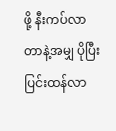ဖို့ နီးကပ်လာတာနဲ့အမျှ ပိုပြီးပြင်းထန်လာ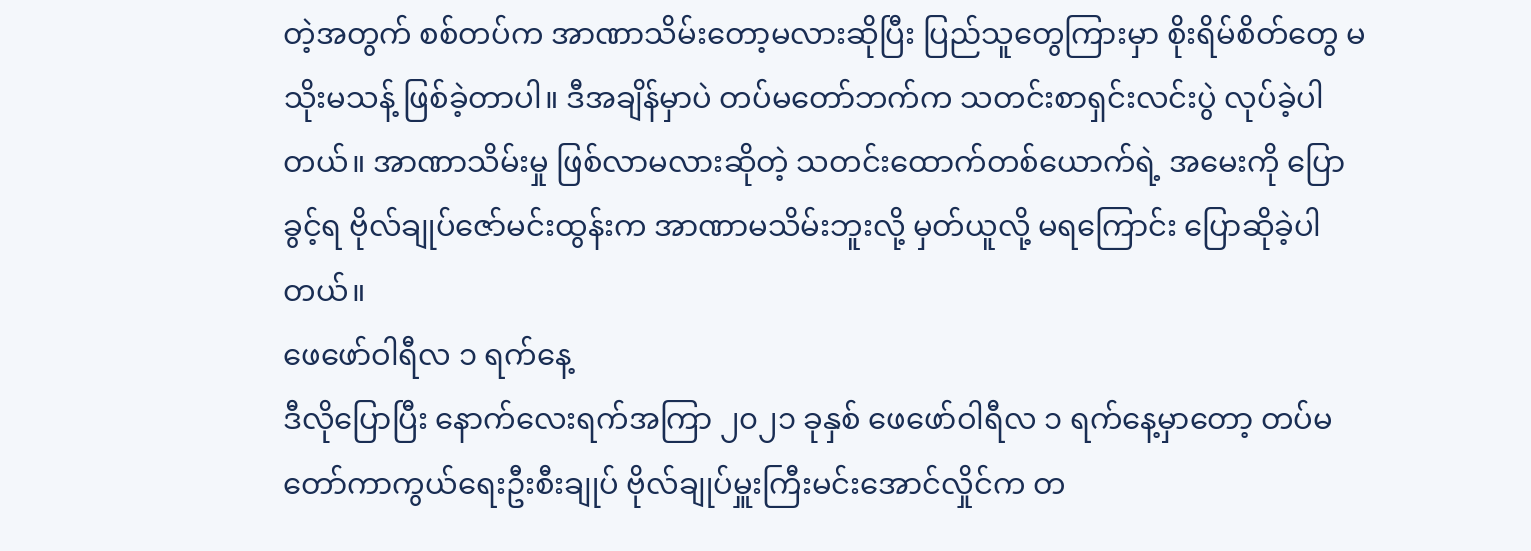တဲ့အတွက် စစ်တပ်က အာဏာသိမ်းတော့မလားဆိုပြီး ပြည်သူတွေကြားမှာ စိုးရိမ်စိတ်တွေ မသိုးမသန့် ဖြစ်ခဲ့တာပါ။ ဒီအချိန်မှာပဲ တပ်မတော်ဘက်က သတင်းစာရှင်းလင်းပွဲ လုပ်ခဲ့ပါတယ်။ အာဏာသိမ်းမှု ဖြစ်လာမလားဆိုတဲ့ သတင်းထောက်တစ်ယောက်ရဲ့ အမေးကို ပြောခွင့်ရ ဗိုလ်ချုပ်ဇော်မင်းထွန်းက အာဏာမသိမ်းဘူးလို့ မှတ်ယူလို့ မရကြောင်း ပြောဆိုခဲ့ပါတယ်။
ဖေဖော်ဝါရီလ ၁ ရက်နေ့
ဒီလိုပြောပြီး နောက်လေးရက်အကြာ ၂၀၂၁ ခုနှစ် ဖေဖော်ဝါရီလ ၁ ရက်နေ့မှာတော့ တပ်မတော်ကာကွယ်ရေးဦးစီးချုပ် ဗိုလ်ချုပ်မှူးကြီးမင်းအောင်လှိုင်က တ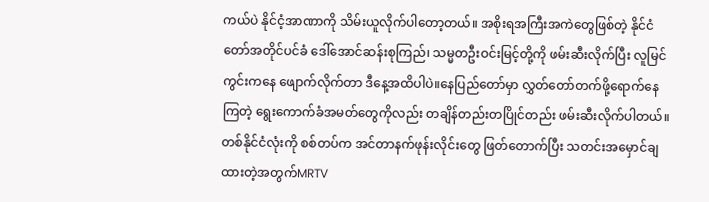ကယ်ပဲ နိုင်ငံ့အာဏာကို သိမ်းယူလိုက်ပါတော့တယ်။ အစိုးရအကြီးအကဲတွေဖြစ်တဲ့ နိုင်ငံတော်အတိုင်ပင်ခံ ဒေါ်အောင်ဆန်းစုကြည်၊ သမ္မတဦးဝင်းမြင့်တို့ကို ဖမ်းဆီးလိုက်ပြီး လူမြင်ကွင်းကနေ ဖျောက်လိုက်တာ ဒီနေ့အထိပါပဲ။နေပြည်တော်မှာ လွှတ်တော်တက်ဖို့ရောက်နေကြတဲ့ ရွေးကောက်ခံအမတ်တွေကိုလည်း တချိန်တည်းတပြိုင်တည်း ဖမ်းဆီးလိုက်ပါတယ်။ တစ်နိုင်ငံလုံးကို စစ်တပ်က အင်တာနက်ဖုန်းလိုင်းတွေ ဖြတ်တောက်ပြီး သတင်းအမှောင်ချထားတဲ့အတွက်MRTV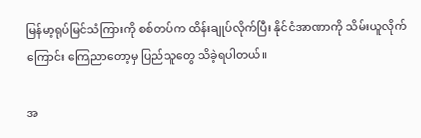မြန်မာ့ရုပ်မြင်သံကြားကို စစ်တပ်က ထိန်းချုပ်လိုက်ပြီး နိုင်ငံအာဏာကို သိမ်းယူလိုက်ကြောင်း ကြေညာတော့မှ ပြည်သူတွေ သိခဲ့ရပါတယ်။

အ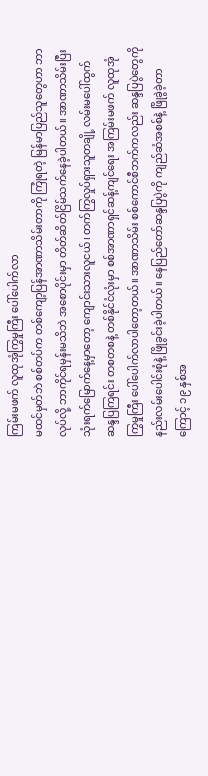ကြမ်းမဖက် လူထုအုံကြွမှုကြီး ပေါ်ပေါက်လာ
မထင်မှတ်ဘဲ စစ်တပ်က တစ်ကျော့ပြန်အာဏာသိမ်းတာကို ကြုံရတဲ့ မြန်မာပြည်သူတွေဟာ ဘာလုပ်လို့ ဘာကိုင်ရမှန်းမသိဘဲ အစောပိုင်းမှာ တိတ်ဆိတ်ငြိမ်သက်နေခဲ့ပါတယ်။ အာဏာသိမ်းပြီး သုံးရက်မြောက်နေ့မှာတော့ ကျောင်းသားလူငယ်၊ တက်ကြွလှုပ်ရှားသူတချို့ လမ်းမပေါ်ထွက် ဆန္ဒပြကြရင်း တစတစနဲ့ တစ်နိုင်ငံလုံးမှာ စစ်အာဏာရှင်ဆန့်ကျင်ရေး အကြမ်းမဖက် လူထုအုံကြွမှုကြီး ပေါ်ပေါက်လာပါတော့တယ်။ အာဏာသိမ်း စစ်ကောင်စီဘက်ကလည်း ဆန္ဒပြပွဲတွေကို နည်းလမ်းပေါင်းစုံနဲ့ ဖြိုခွင်းခဲ့ပါတယ်။ နေပြည်တော်ဆန္ဒပြပွဲကို ကျည်ဆံအစစ်နဲ့ ဖြိုခွဲခဲ့တာကြောင့် ၁၉ နှစ်အ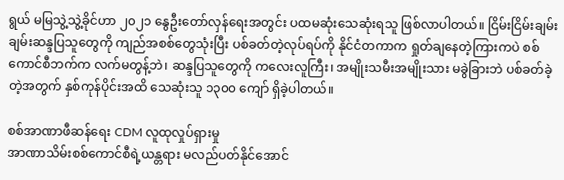ရွယ် မမြသွဲ့သွဲ့ခိုင်ဟာ ၂၀၂၁ နွေဦးတော်လှန်ရေးအတွင်း ပထမဆုံးသေဆုံးရသူ ဖြစ်လာပါတယ်။ ငြိမ်းငြိမ်းချမ်းချမ်းဆန္ဒပြသူတွေကို ကျည်အစစ်တွေသုံးပြီး ပစ်ခတ်တဲ့လုပ်ရပ်ကို နိုင်ငံတကာက ရှုတ်ချနေတဲ့ကြားကပဲ စစ်ကောင်စီဘက်က လက်မတွန့်ဘဲ၊ ဆန္ဒပြသူတွေကို ကလေးလူကြီး၊ အမျိုးသမီးအမျိုးသား မခွဲခြားဘဲ ပစ်ခတ်ခဲ့တဲ့အတွက် နှစ်ကုန်ပိုင်းအထိ သေဆုံးသူ ၁၃၀၀ ကျော် ရှိခဲ့ပါတယ်။

စစ်အာဏာဖီဆန်ရေး CDM လူထုလှုပ်ရှားမှု
အာဏာသိမ်းစစ်ကောင်စီရဲ့ယန္တရား မလည်ပတ်နိုင်အောင်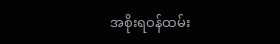အစိုးရဝန်ထမ်း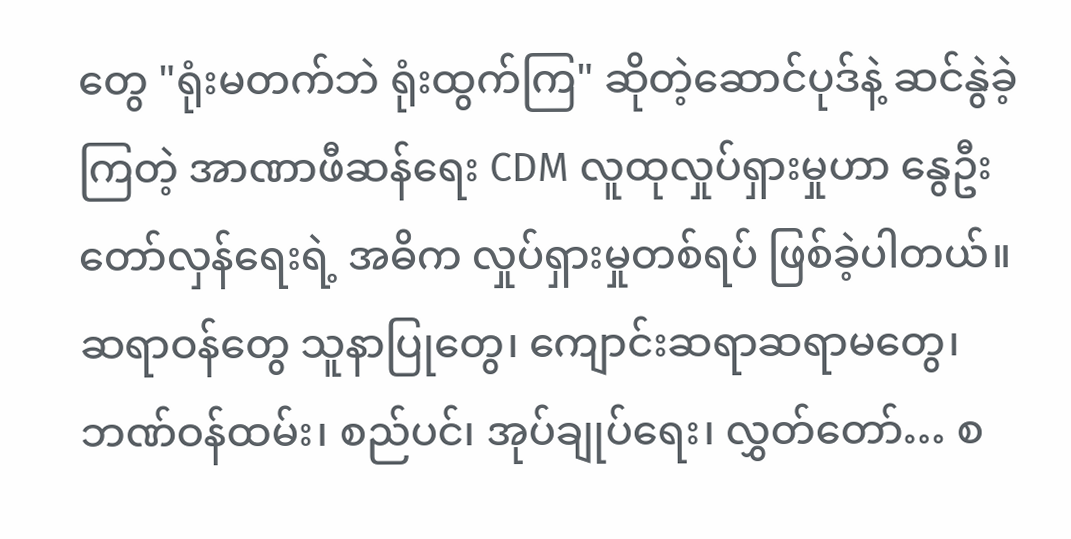တွေ "ရုံးမတက်ဘဲ ရုံးထွက်ကြ" ဆိုတဲ့ဆောင်ပုဒ်နဲ့ ဆင်နွဲခဲ့ကြတဲ့ အာဏာဖီဆန်ရေး CDM လူထုလှုပ်ရှားမှုဟာ နွေဦးတော်လှန်ရေးရဲ့ အဓိက လှုပ်ရှားမှုတစ်ရပ် ဖြစ်ခဲ့ပါတယ်။ ဆရာဝန်တွေ သူနာပြုတွေ၊ ကျောင်းဆရာဆရာမတွေ၊ ဘဏ်ဝန်ထမ်း၊ စည်ပင်၊ အုပ်ချုပ်ရေး၊ လွှတ်တော်… စ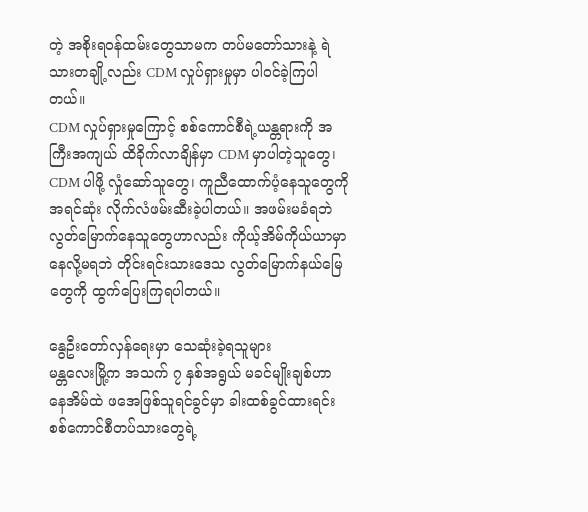တဲ့ အစိုးရဝန်ထမ်းတွေသာမက တပ်မတော်သားနဲ့ ရဲသားတချို့လည်း CDM လှုပ်ရှားမှုမှာ ပါဝင်ခဲ့ကြပါတယ်။
CDM လှုပ်ရှားမှုကြောင့် စစ်ကောင်စီရဲ့ယန္တရားကို အကြီးအကျယ် ထိခိုက်လာချိန်မှာ CDM မှာပါတဲ့သူတွေ၊ CDM ပါဖို့ လှုံဆော်သူတွေ၊ ကူညီထောက်ပံ့နေသူတွေကို အရင်ဆုံး လိုက်လံဖမ်းဆီးခဲ့ပါတယ်။ အဖမ်းမခံရဘဲ လွတ်မြောက်နေသူတွေဟာလည်း ကိုယ့်အိမ်ကိုယ်ယာမှာနေလို့မရဘဲ တိုင်းရင်းသားဒေသ လွတ်မြောက်နယ်မြေတွေကို ထွက်ပြေးကြရပါတယ်။

နွေဦးတော်လှန်ရေးမှာ သေဆုံးခဲ့ရသူများ
မန္တလေးမြို့က အသက် ၇ နှစ်အရွယ် မခင်မျိုးချစ်ဟာ နေအိမ်ထဲ ဖအေဖြစ်သူရင်ခွင်မှာ ခါးထစ်ခွင်ထားရင်း စစ်ကောင်စီတပ်သားတွေရဲ့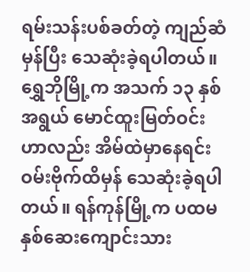ရမ်းသန်းပစ်ခတ်တဲ့ ကျည်ဆံမှန်ပြီး သေဆုံးခဲ့ရပါတယ်။ ရွှေဘိုမြို့က အသက် ၁၃ နှစ်အရွယ် မောင်ထူးမြတ်ဝင်းဟာလည်း အိမ်ထဲမှာနေရင်း ဝမ်းဗိုက်ထိမှန် သေဆုံးခဲ့ရပါတယ်။ ရန်ကုန်မြို့က ပထမနှစ်ဆေးကျောင်းသား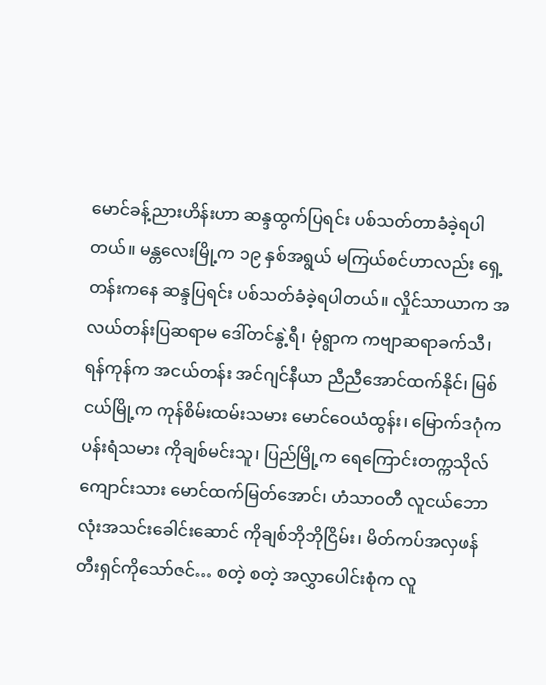မောင်ခန့်ညားဟိန်းဟာ ဆန္ဒထွက်ပြရင်း ပစ်သတ်တာခံခဲ့ရပါတယ်။ မန္တလေးမြို့က ၁၉ နှစ်အရွယ် မကြယ်စင်ဟာလည်း ရှေ့တန်းကနေ ဆန္ဒပြရင်း ပစ်သတ်ခံခဲ့ရပါတယ်။ လှိုင်သာယာက အလယ်တန်းပြဆရာမ ဒေါ်တင်နွဲ့ရီ၊ မုံရွာက ကဗျာဆရာခက်သီ၊ ရန်ကုန်က အငယ်တန်း အင်ဂျင်နီယာ ညီညီအောင်ထက်နိုင်၊ မြစ်ငယ်မြို့က ကုန်စိမ်းထမ်းသမား မောင်ဝေယံထွန်း၊ မြောက်ဒဂုံက ပန်းရံသမား ကိုချစ်မင်းသူ၊ ပြည်မြို့က ရေကြောင်းတက္ကသိုလ် ကျောင်းသား မောင်ထက်မြတ်အောင်၊ ဟံသာဝတီ လူငယ်ဘောလုံးအသင်းခေါင်းဆောင် ကိုချစ်ဘိုဘိုငြိမ်း၊ မိတ်ကပ်အလှဖန်တီးရှင်ကိုသော်ဇင်… စတဲ့ စတဲ့ အလွှာပေါင်းစုံက လူ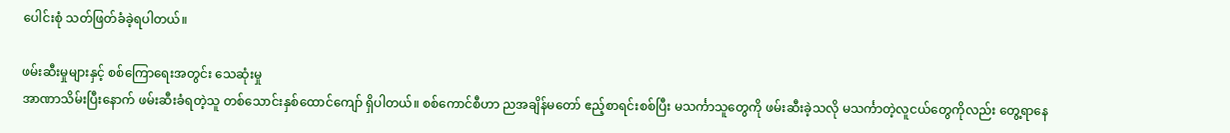ပေါင်းစုံ သတ်ဖြတ်ခံခဲ့ရပါတယ်။

ဖမ်းဆီးမှုများနှင့် စစ်ကြောရေးအတွင်း သေဆုံးမှု
အာဏာသိမ်းပြီးနောက် ဖမ်းဆီးခံရတဲ့သူ တစ်သောင်းနှစ်ထောင်ကျော် ရှိပါတယ်။ စစ်ကောင်စီဟာ ညအချိန်မတော် ဧည့်စာရင်းစစ်ပြီး မသင်္ကာသူတွေကို ဖမ်းဆီးခဲ့သလို မသင်္ကာတဲ့လူငယ်တွေကိုလည်း တွေ့ရာနေ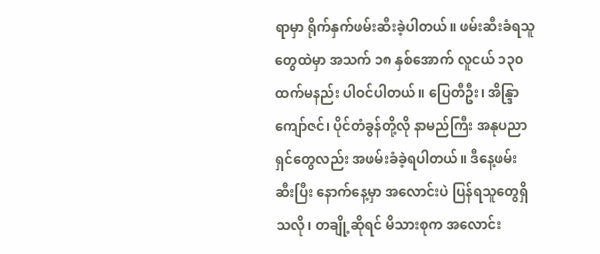ရာမှာ ရိုက်နှက်ဖမ်းဆီးခဲ့ပါတယ်။ ဖမ်းဆီးခံရသူတွေထဲမှာ အသက် ၁၈ နှစ်အောက် လူငယ် ၁၃၀ ထက်မနည်း ပါဝင်ပါတယ်။ ပြေတီဦး၊ အိန္ဒြာကျော်ဇင်၊ ပိုင်တံခွန်တို့လို နာမည်ကြီး အနုပညာရှင်တွေလည်း အဖမ်းခံခဲ့ရပါတယ်။ ဒီနေ့ဖမ်းဆီးပြီး နောက်နေ့မှာ အလောင်းပဲ ပြန်ရသူတွေရှိသလို၊ တချို့ဆိုရင် မိသားစုက အလောင်း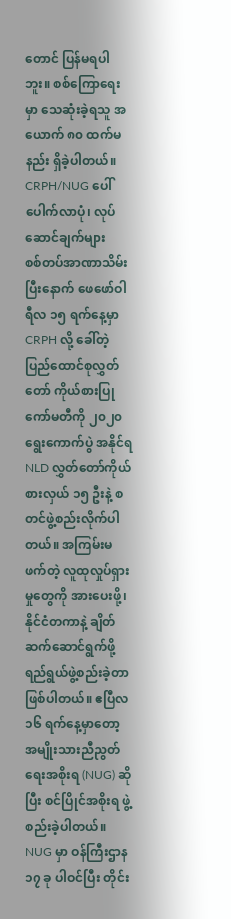တောင် ပြန်မရပါဘူး။ စစ်ကြောရေးမှာ သေဆုံးခဲ့ရသူ အယောက် ၈၀ ထက်မနည်း ရှိခဲ့ပါတယ်။
CRPH/NUG ပေါ်ပေါက်လာပုံ၊ လုပ်ဆောင်ချက်များ
စစ်တပ်အာဏာသိမ်းပြီးနောက် ဖေဖော်ဝါရီလ ၁၅ ရက်နေ့မှာ CRPH လို့ ခေါ်တဲ့ ပြည်ထောင်စုလွှတ်တော် ကိုယ်စားပြုကော်မတီကို ၂၀၂၀ ရွေးကောက်ပွဲ အနိုင်ရ NLD လွှတ်တော်ကိုယ်စားလှယ် ၁၅ ဦးနဲ့ စတင်ဖွဲ့စည်းလိုက်ပါတယ်။ အကြမ်းမဖက်တဲ့ လူထုလှုပ်ရှားမှုတွေကို အားပေးဖို့၊ နိုင်ငံတကာနဲ့ ချိတ်ဆက်ဆောင်ရွက်ဖို့ ရည်ရွယ်ဖွဲ့စည်းခဲ့တာဖြစ်ပါတယ်။ ဧပြီလ ၁၆ ရက်နေ့မှာတော့ အမျိုးသားညီညွတ်ရေးအစိုးရ (NUG) ဆိုပြီး စင်ပြိုင်အစိုးရ ဖွဲ့စည်းခဲ့ပါတယ်။
NUG မှာ ဝန်ကြီးဌာန ၁၇ ခု ပါဝင်ပြီး တိုင်း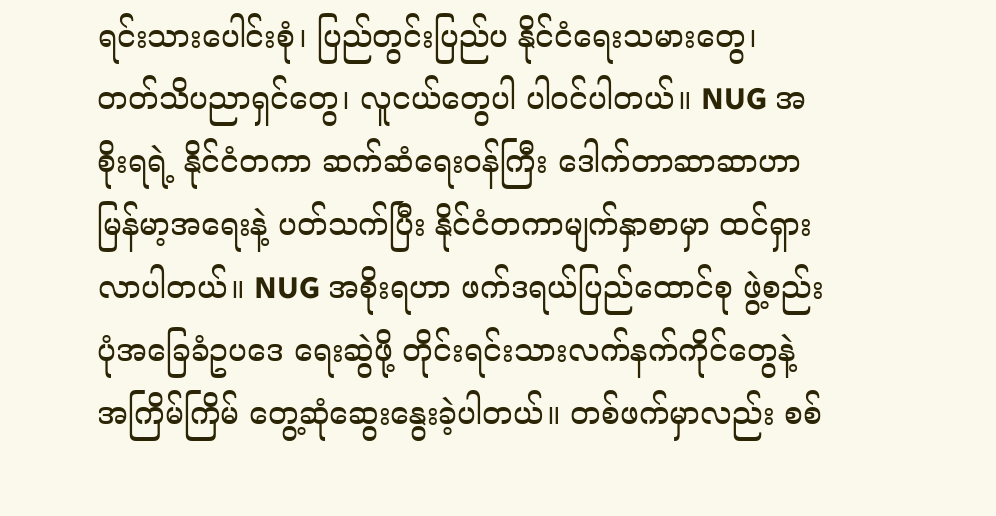ရင်းသားပေါင်းစုံ၊ ပြည်တွင်းပြည်ပ နိုင်ငံရေးသမားတွေ၊ တတ်သိပညာရှင်တွေ၊ လူငယ်တွေပါ ပါဝင်ပါတယ်။ NUG အစိုးရရဲ့ နိုင်ငံတကာ ဆက်ဆံရေးဝန်ကြီး ဒေါက်တာဆာဆာဟာ မြန်မာ့အရေးနဲ့ ပတ်သက်ပြီး နိုင်ငံတကာမျက်နှာစာမှာ ထင်ရှားလာပါတယ်။ NUG အစိုးရဟာ ဖက်ဒရယ်ပြည်ထောင်စု ဖွဲ့စည်းပုံအခြေခံဥပဒေ ရေးဆွဲဖို့ တိုင်းရင်းသားလက်နက်ကိုင်တွေနဲ့ အကြိမ်ကြိမ် တွေ့ဆုံဆွေးနွေးခဲ့ပါတယ်။ တစ်ဖက်မှာလည်း စစ်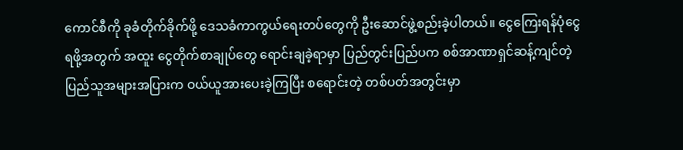ကောင်စီကို ခုခံတိုက်ခိုက်ဖို့ ဒေသခံကာကွယ်ရေးတပ်တွေကို ဦးဆောင်ဖွဲ့စည်းခဲ့ပါတယ်။ ငွေကြေးရန်ပုံငွေရဖို့အတွက် အထူး ငွေတိုက်စာချုပ်တွေ ရောင်းချခဲ့ရာမှာ ပြည်တွင်းပြည်ပက စစ်အာဏာရှင်ဆန့်ကျင်တဲ့ ပြည်သူအများအပြားက ဝယ်ယူအားပေးခဲ့ကြပြီး စရောင်းတဲ့ တစ်ပတ်အတွင်းမှာ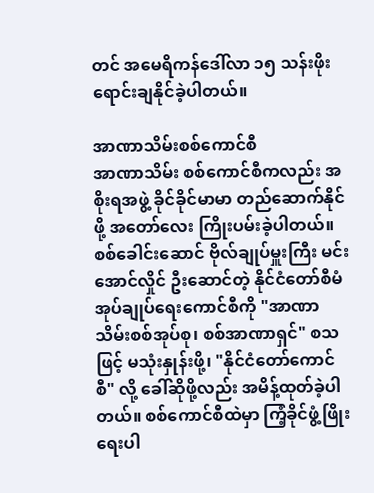တင် အမေရိကန်ဒေါ်လာ ၁၅ သန်းဖိုး ရောင်းချနိုင်ခဲ့ပါတယ်။

အာဏာသိမ်းစစ်ကောင်စီ
အာဏာသိမ်း စစ်ကောင်စီကလည်း အစိုးရအဖွဲ့ ခိုင်ခိုင်မာမာ တည်ဆောက်နိုင်ဖို့ အတော်လေး ကြိုးပမ်းခဲ့ပါတယ်။ စစ်ခေါင်းဆောင် ဗိုလ်ချုပ်မှူးကြီး မင်းအောင်လှိုင် ဦးဆောင်တဲ့ နိုင်ငံတော်စီမံအုပ်ချုပ်ရေးကောင်စီကို "အာဏာသိမ်းစစ်အုပ်စု၊ စစ်အာဏာရှင်" စသဖြင့် မသုံးနှုန်းဖို့၊ "နိုင်ငံတော်ကောင်စီ" လို့ ခေါ်ဆိုဖို့လည်း အမိန့်ထုတ်ခဲ့ပါတယ်။ စစ်ကောင်စီထဲမှာ ကြံ့ခိုင်ဖွံ့ဖြိုးရေးပါ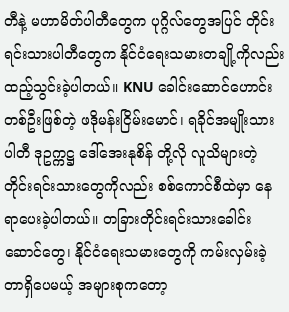တီနဲ့ မဟာမိတ်ပါတီတွေက ပုဂ္ဂိလ်တွေအပြင် တိုင်းရင်းသားပါတီတွေက နိုင်ငံရေးသမားတချို့ကိုလည်း ထည့်သွင်းခဲ့ပါတယ်။ KNU ခေါင်းဆောင်ဟောင်းတစ်ဦးဖြစ်တဲ့ ဖဒိုမန်းငြိမ်းမောင်၊ ရခိုင်အမျိုးသားပါတီ ဒုဥက္ကဋ္ဌ ဒေါ်အေးနုစိန် တို့လို လူသိများတဲ့ တိုင်းရင်းသားတွေကိုလည်း စစ်ကောင်စီထဲမှာ နေရာပေးခဲ့ပါတယ်။ တခြားတိုင်းရင်းသားခေါင်းဆောင်တွေ၊ နိုင်ငံရေးသမားတွေကို ကမ်းလှမ်းခဲ့တာရှိပေမယ့် အများစုကတော့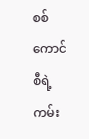စစ်ကောင်စီရဲ့ ကမ်း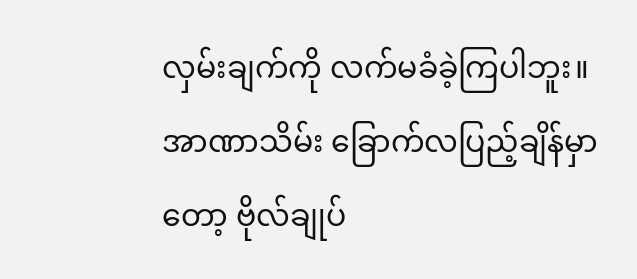လှမ်းချက်ကို လက်မခံခဲ့ကြပါဘူး။ အာဏာသိမ်း ခြောက်လပြည့်ချိန်မှာတော့ ဗိုလ်ချုပ်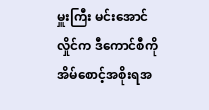မှူးကြီး မင်းအောင်လှိုင်က ဒီကောင်စီကို အိမ်စောင့်အစိုးရအ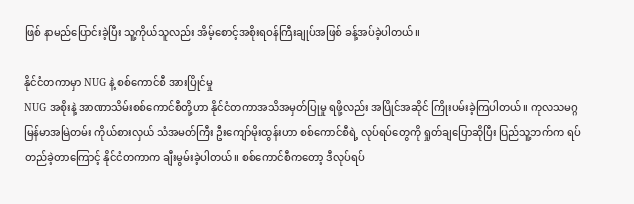ဖြစ် နာမည်ပြောင်းခဲ့ပြီး သူ့ကိုယ်သူလည်း အိမ့်စောင့်အစိုးရဝန်ကြီးချုပ်အဖြစ် ခန့်အပ်ခဲ့ပါတယ်။

နိုင်ငံတကာမှာ NUG နဲ့ စစ်ကောင်စီ အားပြိုင်မှု
NUG အစိုးနဲ့ အာဏာသိမ်းစစ်ကောင်စီတို့ဟာ နိုင်ငံတကာအသိအမှတ်ပြုမှု ရဖို့လည်း အပြိုင်အဆိုင် ကြိုးပမ်းခဲ့ကြပါတယ်။ ကုလသမဂ္ဂ မြန်မာအမြဲတမ်း ကိုယ်စားလှယ် သံအမတ်ကြီး ဦးကျော်မိုးထွန်းဟာ စစ်ကောင်စီရဲ့ လုပ်ရပ်တွေကို ရှုတ်ချပြောဆိုပြီး ပြည်သူ့ဘက်က ရပ်တည်ခဲ့တာကြောင့် နိုင်ငံတကာက ချီးမွမ်းခဲ့ပါတယ်။ စစ်ကောင်စီကတော့ ဒီလုပ်ရပ်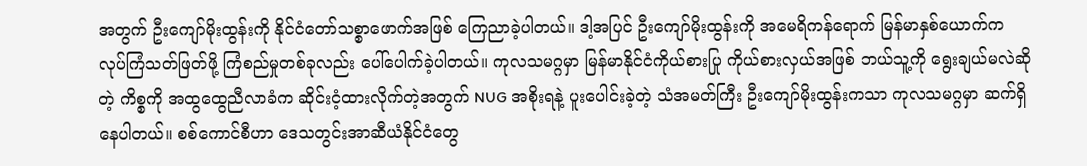အတွက် ဦးကျော်မိုးထွန်းကို နိုင်ငံတော်သစ္စာဖောက်အဖြစ် ကြေညာခဲ့ပါတယ်။ ဒါ့အပြင် ဦးကျော်မိုးထွန်းကို အမေရိကန်ရောက် မြန်မာနှစ်ယောက်က လုပ်ကြံသတ်ဖြတ်ဖို့ ကြံစည်မှုတစ်ခုလည်း ပေါ်ပေါက်ခဲ့ပါတယ်။ ကုလသမဂ္ဂမှာ မြန်မာနိုင်ငံကိုယ်စားပြု ကိုယ်စားလှယ်အဖြစ် ဘယ်သူ့ကို ရွေးချယ်မလဲဆိုတဲ့ ကိစ္စကို အထွထွေညီလာခံက ဆိုင်းငံ့ထားလိုက်တဲ့အတွက် NUG အစိုးရနဲ့ ပူးပေါင်းခဲ့တဲ့ သံအမတ်ကြီး ဦးကျော်မိုးထွန်းကသာ ကုလသမဂ္ဂမှာ ဆက်ရှိနေပါတယ်။ စစ်ကောင်စီဟာ ဒေသတွင်းအာဆီယံနိုင်ငံတွေ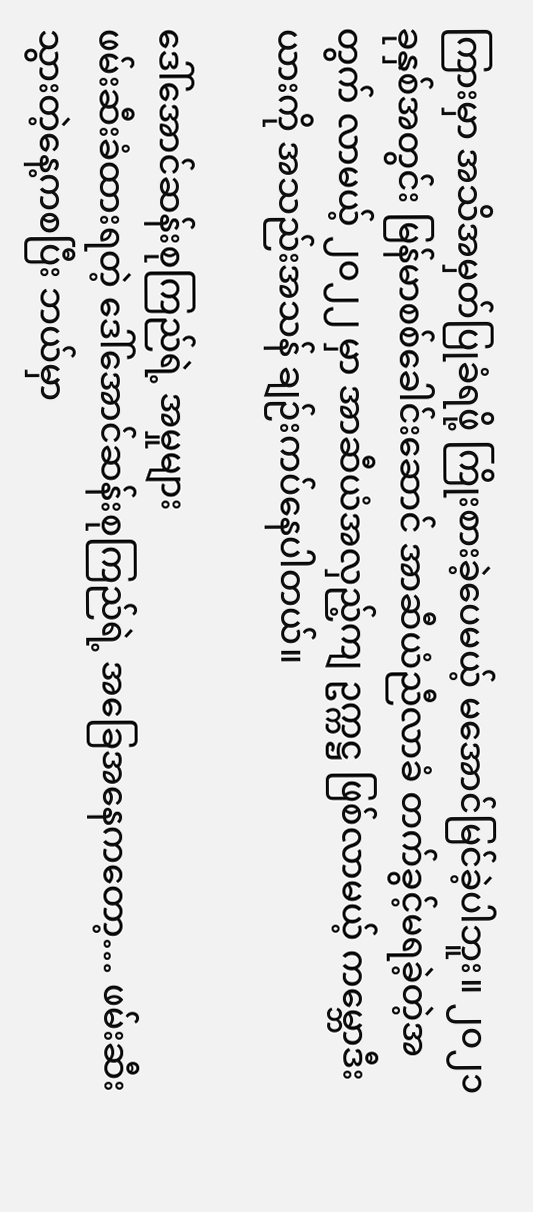ကြားမှာ အသိအမှတ်ပြုခံရဖို့ ကြိုးစားခဲ့ပေမယ့် မအောင်မြင်ခဲ့ပါဘူး။ ၂၀၂၁ ခုနှစ်အတွင်း မြန်မာစစ်ခေါင်းဆောင် အာဆီယံညီလာခံ တက်ခွင့်မရခဲ့တဲ့အတွက် လာမယ့် ၂၀၂၂ မှာ အာဆီယံအလှည့်ကျ ဥက္ကဋ္ဌ ဖြစ်လာမယ့် ကမ္ဘောဒီးယားကို အသည်းအသန် ချဉ်းကပ်နေပါတယ်။

ဒေါ်အောင်ဆန်းစုကြည်ရဲ့ အမှုများ
ဖမ်းဆီးခံထားရတဲ့ ဒေါ်အောင်ဆန်းစုကြည်ရဲ့ အခြေအနေကတော့… ဖမ်းဆီးသွားတဲ့နေ့ကစပြီး ဘယ်မှာ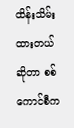ထိန်းသိမ်းထားတယ်ဆိုတာ စစ်ကောင်စီက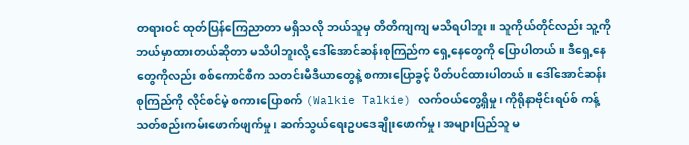တရားဝင် ထုတ်ပြန်ကြေညာတာ မရှိသလို ဘယ်သူမှ တိတိကျကျ မသိရပါဘူး။ သူကိုယ်တိုင်လည်း သူ့ကို ဘယ်မှာထားတယ်ဆိုတာ မသိပါဘူးလို့ ဒေါ်အောင်ဆန်းစုကြည်က ရှေ့နေတွေကို ပြောပါတယ်။ ဒီရှေ့နေတွေကိုလည်း စစ်ကောင်စီက သတင်းမီဒီယာတွေနဲ့ စကားပြောခွင့် ပိတ်ပင်ထားပါတယ်။ ဒေါ်အောင်ဆန်းစုကြည်ကို လိုင်စင်မဲ့ စကားပြောစက် (Walkie Talkie) လက်ဝယ်တွေ့ရှိမှု၊ ကိုရိုနာဗိုင်းရပ်စ် ကန့်သတ်စည်းကမ်းဖောက်ဖျက်မှု၊ ဆက်သွယ်ရေးဥပဒေချိုးဖောက်မှု၊ အများပြည်သူ မ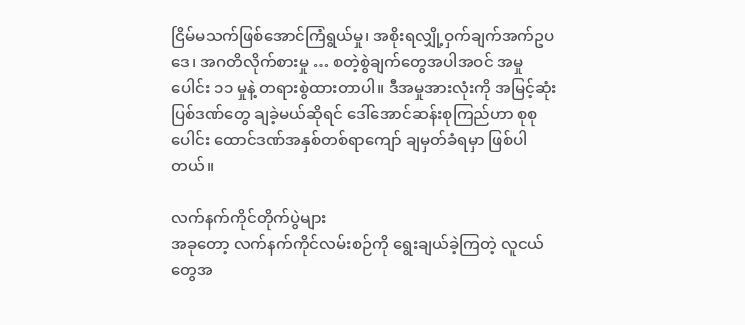ငြိမ်မသက်ဖြစ်အောင်ကြံရွယ်မှု၊ အစိုးရလျှို့ဝှက်ချက်အက်ဥပဒေ၊ အဂတိလိုက်စားမှု … စတဲ့စွဲချက်တွေအပါအဝင် အမှုပေါင်း ၁၁ မှုနဲ့ တရားစွဲထားတာပါ။ ဒီအမှုအားလုံးကို အမြင့်ဆုံးပြစ်ဒဏ်တွေ ချခဲ့မယ်ဆိုရင် ဒေါ်အောင်ဆန်းစုကြည်ဟာ စုစုပေါင်း ထောင်ဒဏ်အနှစ်တစ်ရာကျော် ချမှတ်ခံရမှာ ဖြစ်ပါတယ်။

လက်နက်ကိုင်တိုက်ပွဲများ
အခုတော့ လက်နက်ကိုင်လမ်းစဉ်ကို ရွေးချယ်ခဲ့ကြတဲ့ လူငယ်တွေအ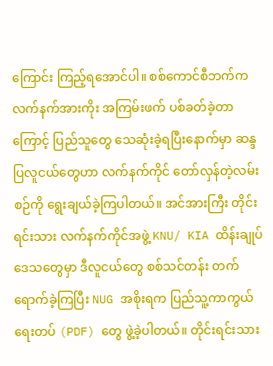ကြောင်း ကြည့်ရအောင်ပါ။ စစ်ကောင်စီဘက်က လက်နက်အားကိုး အကြမ်းဖက် ပစ်ခတ်ခဲ့တာကြောင့် ပြည်သူတွေ သေဆုံးခဲ့ရပြီးနောက်မှာ ဆန္ဒပြလူငယ်တွေဟာ လက်နက်ကိုင် တော်လှန်တဲ့လမ်းစဉ်ကို ရွေးချယ်ခဲ့ကြပါတယ်။ အင်အားကြီး တိုင်းရင်းသား လက်နက်ကိုင်အဖွဲ့ KNU/ KIA ထိန်းချုပ်ဒေသတွေမှာ ဒီလူငယ်တွေ စစ်သင်တန်း တက်ရောက်ခဲ့ကြပြီး NUG အစိုးရက ပြည်သူ့ကာကွယ်ရေးတပ် (PDF) တွေ ဖွဲ့ခဲ့ပါတယ်။ တိုင်းရင်းသား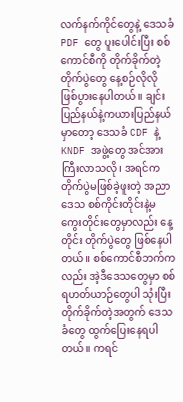လက်နက်ကိုင်တွေနဲ့ ဒေသခံ PDF တွေ ပူးပေါင်းပြီး စစ်ကောင်စီကို တိုက်ခိုက်တဲ့ တိုက်ပွဲတွေ နေ့စဉ်လိုလို ဖြစ်ပွားနေပါတယ်။ ချင်းပြည်နယ်နဲ့ကယားပြည်နယ်မှာတော့ ဒေသခံ CDF နဲ့ KNDF အဖွဲ့တွေ အင်အားကြီးလာသလို၊ အရင်က တိုက်ပွဲမဖြစ်ခဲ့ဖူးတဲ့ အညာဒေသ စစ်ကိုင်းတိုင်းနဲ့မကွေးတိုင်းတွေမှာလည်း နေ့တိုင်း တိုက်ပွဲတွေ ဖြစ်နေပါတယ်။ စစ်ကောင်စီဘက်ကလည်း အဲ့ဒီဒေသတွေမှာ စစ်ရဟတ်ယာဉ်တွေပါ သုံးပြီး တိုက်ခိုက်တဲ့အတွက် ဒေသခံတွေ ထွက်ပြေးနေရပါတယ်။ ကရင်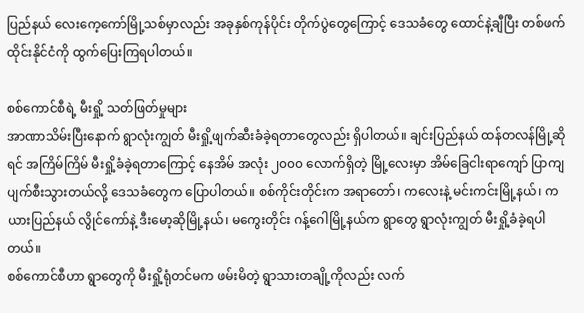ပြည်နယ် လေးကေ့ကော်မြို့သစ်မှာလည်း အခုနှစ်ကုန်ပိုင်း တိုက်ပွဲတွေကြောင့် ဒေသခံတွေ ထောင်နဲ့ချီပြီး တစ်ဖက် ထိုင်းနိုင်ငံကို ထွက်ပြေးကြရပါတယ်။

စစ်ကောင်စီရဲ့ မီးရှို့ သတ်ဖြတ်မှုများ
အာဏာသိမ်းပြီးနောက် ရွာလုံးကျွတ် မီးရှို့ဖျက်ဆီးခံခဲ့ရတာတွေလည်း ရှိပါတယ်။ ချင်းပြည်နယ် ထန်တလန်မြို့ဆိုရင် အကြိမ်ကြိမ် မီးရှို့ခံခဲ့ရတာကြောင့် နေအိမ် အလုံး ၂၀၀၀ လောက်ရှိတဲ့ မြို့လေးမှာ အိမ်ခြေငါးရာကျော် ပြာကျပျက်စီးသွားတယ်လို့ ဒေသခံတွေက ပြောပါတယ်။ စစ်ကိုင်းတိုင်းက အရာတော်၊ ကလေးနဲ့ မင်းကင်းမြို့နယ်၊ ကယားပြည်နယ် လွိုင်ကော်နဲ့ ဒီးမော့ဆိုမြို့နယ်၊ မကွေးတိုင်း ဂန့်ဂေါမြို့နယ်က ရွာတွေ ရွာလုံးကျွတ် မီးရှို့ခံခဲ့ရပါတယ်။
စစ်ကောင်စီဟာ ရွာတွေကို မီးရှို့ရုံတင်မက ဖမ်းမိတဲ့ ရွာသားတချို့ကိုလည်း လက်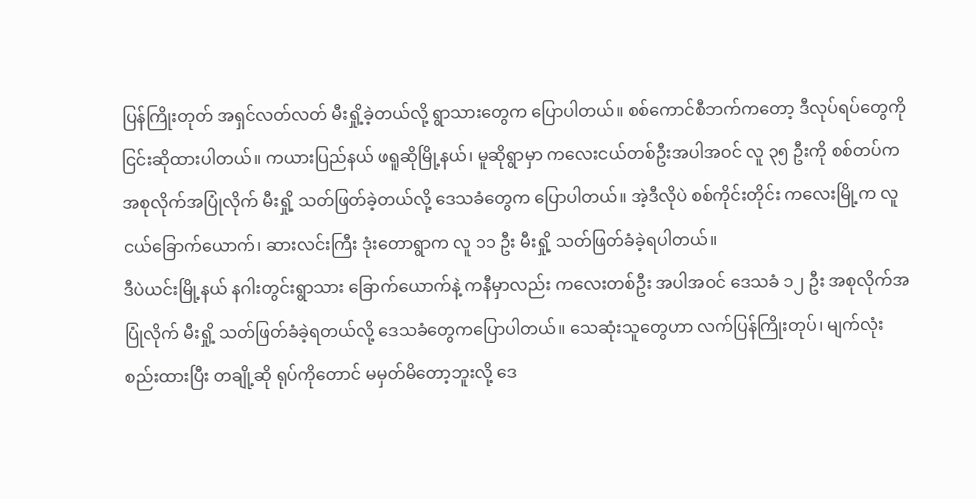ပြန်ကြိုးတုတ် အရှင်လတ်လတ် မီးရှို့ခဲ့တယ်လို့ ရွာသားတွေက ပြောပါတယ်။ စစ်ကောင်စီဘက်ကတော့ ဒီလုပ်ရပ်တွေကို ငြင်းဆိုထားပါတယ်။ ကယားပြည်နယ် ဖရူဆိုမြို့နယ်၊ မူဆိုရွာမှာ ကလေးငယ်တစ်ဦးအပါအဝင် လူ ၃၅ ဦးကို စစ်တပ်က အစုလိုက်အပြုံလိုက် မီးရှို့ သတ်ဖြတ်ခဲ့တယ်လို့ ဒေသခံတွေက ပြောပါတယ်။ အဲ့ဒီလိုပဲ စစ်ကိုင်းတိုင်း ကလေးမြို့က လူငယ်ခြောက်ယောက်၊ ဆားလင်းကြီး ဒုံးတောရွာက လူ ၁၁ ဦး မီးရှို့ သတ်ဖြတ်ခံခဲ့ရပါတယ်။
ဒီပဲယင်းမြို့နယ် နဂါးတွင်းရွာသား ခြောက်ယောက်နဲ့ ကနီမှာလည်း ကလေးတစ်ဦး အပါအဝင် ဒေသခံ ၁၂ ဦး အစုလိုက်အပြုံလိုက် မီးရှို့ သတ်ဖြတ်ခံခဲ့ရတယ်လို့ ဒေသခံတွေကပြောပါတယ်။ သေဆုံးသူတွေဟာ လက်ပြန်ကြိုးတုပ်၊ မျက်လုံးစည်းထားပြီး တချို့ဆို ရုပ်ကိုတောင် မမှတ်မိတော့ဘူးလို့ ဒေ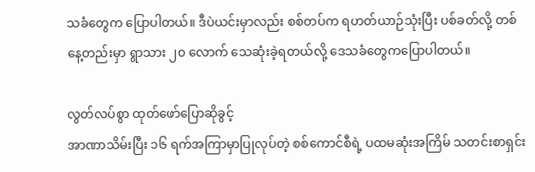သခံတွေက ပြောပါတယ်။ ဒီပဲယင်းမှာလည်း စစ်တပ်က ရဟတ်ယာဉ်သုံးပြီး ပစ်ခတ်လို့ တစ်နေ့တည်းမှာ ရွာသား ၂၀ လောက် သေဆုံးခဲ့ရတယ်လို့ ဒေသခံတွေကပြောပါတယ်။

လွတ်လပ်စွာ ထုတ်ဖော်ပြောဆိုခွင့်
အာဏာသိမ်းပြီး ၁၆ ရက်အကြာမှာပြုလုပ်တဲ့ စစ်ကောင်စီရဲ့ ပထမဆုံးအကြိမ် သတင်းစာရှင်း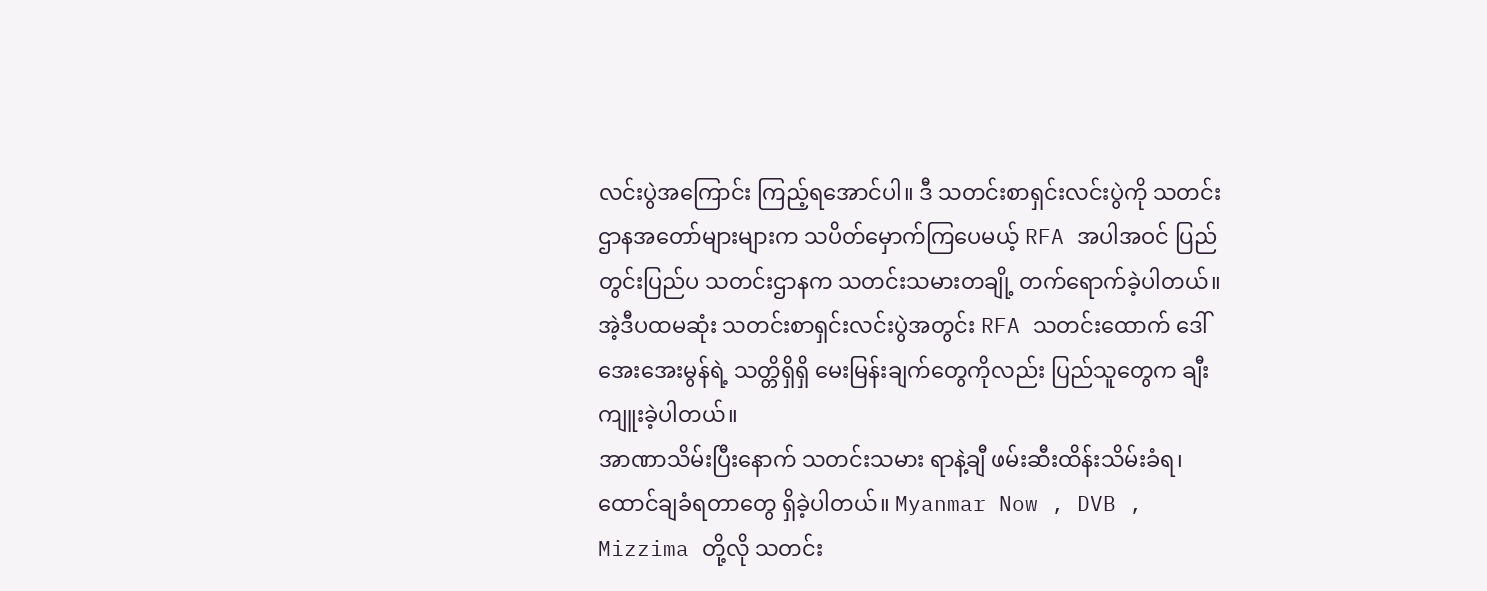လင်းပွဲအကြောင်း ကြည့်ရအောင်ပါ။ ဒီ သတင်းစာရှင်းလင်းပွဲကို သတင်းဌာနအတော်များများက သပိတ်မှောက်ကြပေမယ့် RFA အပါအဝင် ပြည်တွင်းပြည်ပ သတင်းဌာနက သတင်းသမားတချို့ တက်ရောက်ခဲ့ပါတယ်။ အဲ့ဒီပထမဆုံး သတင်းစာရှင်းလင်းပွဲအတွင်း RFA သတင်းထောက် ဒေါ်အေးအေးမွန်ရဲ့ သတ္တိရှိရှိ မေးမြန်းချက်တွေကိုလည်း ပြည်သူတွေက ချီးကျူးခဲ့ပါတယ်။
အာဏာသိမ်းပြီးနောက် သတင်းသမား ရာနဲ့ချီ ဖမ်းဆီးထိန်းသိမ်းခံရ၊ ထောင်ချခံရတာတွေ ရှိခဲ့ပါတယ်။ Myanmar Now , DVB , Mizzima တို့လို သတင်း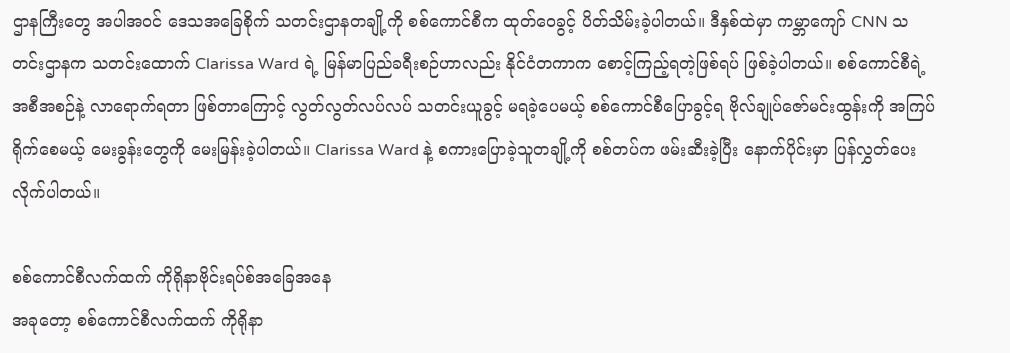ဌာနကြီးတွေ အပါအဝင် ဒေသအခြေစိုက် သတင်းဌာနတချို့ကို စစ်ကောင်စီက ထုတ်ဝေခွင့် ပိတ်သိမ်းခဲ့ပါတယ်။ ဒီနှစ်ထဲမှာ ကမ္ဘာကျော် CNN သတင်းဌာနက သတင်းထောက် Clarissa Ward ရဲ့ မြန်မာပြည်ခရီးစဉ်ဟာလည်း နိုင်ငံတကာက စောင့်ကြည့်ရတဲ့ဖြစ်ရပ် ဖြစ်ခဲ့ပါတယ်။ စစ်ကောင်စီရဲ့ အစီအစဉ်နဲ့ လာရောက်ရတာ ဖြစ်တာကြောင့် လွတ်လွတ်လပ်လပ် သတင်းယူခွင့် မရခဲ့ပေမယ့် စစ်ကောင်စီပြောခွင့်ရ ဗိုလ်ချုပ်ဇော်မင်းထွန်းကို အကြပ်ရိုက်စေမယ့် မေးခွန်းတွေကို မေးမြန်းခဲ့ပါတယ်။ Clarissa Ward နဲ့ စကားပြောခဲ့သူတချို့ကို စစ်တပ်က ဖမ်းဆီးခဲ့ပြီး နောက်ပိုင်းမှာ ပြန်လွှတ်ပေးလိုက်ပါတယ်။

စစ်ကောင်စီလက်ထက် ကိုရိုနာဗိုင်းရပ်စ်အခြေအနေ
အခုတော့ စစ်ကောင်စီလက်ထက် ကိုရိုနာ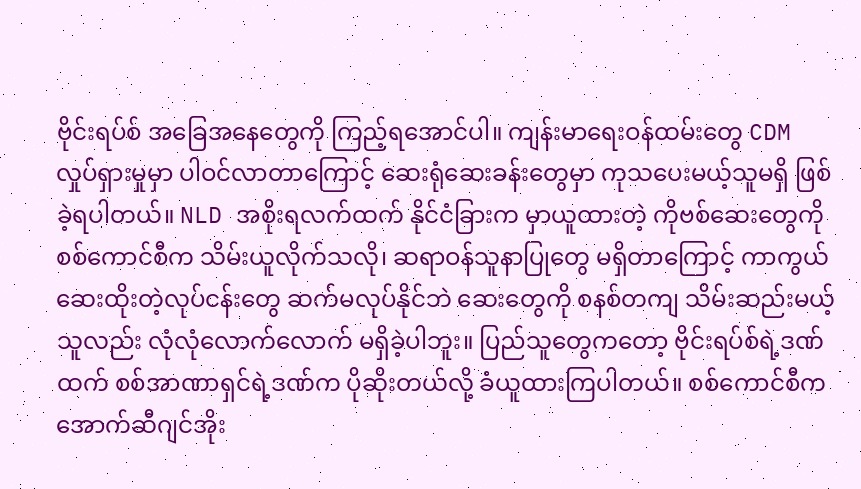ဗိုင်းရပ်စ် အခြေအနေတွေကို ကြည့်ရအောင်ပါ။ ကျန်းမာရေးဝန်ထမ်းတွေ CDM လှုပ်ရှားမှုမှာ ပါဝင်လာတာကြောင့် ဆေးရုံဆေးခန်းတွေမှာ ကုသပေးမယ့်သူမရှိ ဖြစ်ခဲ့ရပါတယ်။ NLD အစိုးရလက်ထက် နိုင်ငံခြားက မှာယူထားတဲ့ ကိုဗစ်ဆေးတွေကို စစ်ကောင်စီက သိမ်းယူလိုက်သလို၊ ဆရာဝန်သူနာပြုတွေ မရှိတာကြောင့် ကာကွယ်ဆေးထိုးတဲ့လုပ်ငန်းတွေ ဆက်မလုပ်နိုင်ဘဲ ဆေးတွေကို စနစ်တကျ သိမ်းဆည်းမယ့်သူလည်း လုံလုံလောက်လောက် မရှိခဲ့ပါဘူး။ ပြည်သူတွေကတော့ ဗိုင်းရပ်စ်ရဲ့ဒဏ်ထက် စစ်အာဏာရှင်ရဲ့ဒဏ်က ပိုဆိုးတယ်လို့ ခံယူထားကြပါတယ်။ စစ်ကောင်စီက အောက်ဆီဂျင်အိုး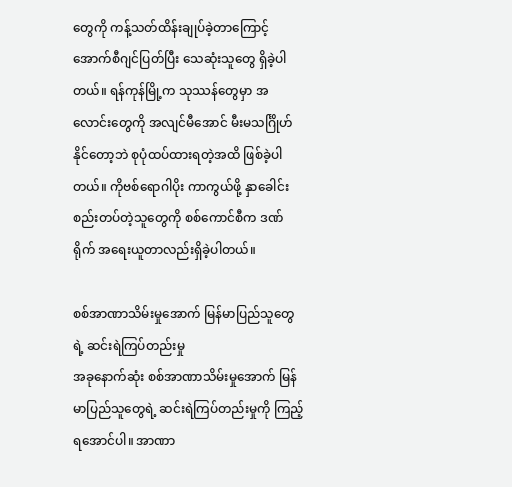တွေကို ကန့်သတ်ထိန်းချုပ်ခဲ့တာကြောင့် အောက်စီဂျင်ပြတ်ပြီး သေဆုံးသူတွေ ရှိခဲ့ပါတယ်။ ရန်ကုန်မြို့က သုဿန်တွေမှာ အလောင်းတွေကို အလျင်မီအောင် မီးမသင်္ဂြိုဟ်နိုင်တော့ဘဲ စုပုံထပ်ထားရတဲ့အထိ ဖြစ်ခဲ့ပါတယ်။ ကိုဗစ်ရောဂါပိုး ကာကွယ်ဖို့ နှာခေါင်းစည်းတပ်တဲ့သူတွေကို စစ်ကောင်စီက ဒဏ်ရိုက် အရေးယူတာလည်းရှိခဲ့ပါတယ်။

စစ်အာဏာသိမ်းမှုအောက် မြန်မာပြည်သူတွေရဲ့ ဆင်းရဲကြပ်တည်းမှု
အခုနောက်ဆုံး စစ်အာဏာသိမ်းမှုအောက် မြန်မာပြည်သူတွေရဲ့ ဆင်းရဲကြပ်တည်းမှုကို ကြည့်ရအောင်ပါ။ အာဏာ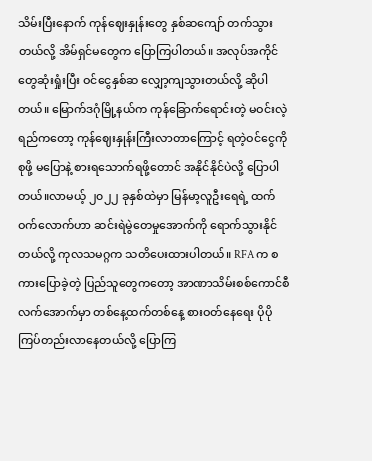သိမ်းပြီးနောက် ကုန်ဈေးနှုန်းတွေ နှစ်ဆကျော် တက်သွားတယ်လို့ အိမ်ရှင်မတွေက ပြောကြပါတယ်။ အလုပ်အကိုင်တွေဆုံးရှုံးပြီး ဝင်ငွေနှစ်ဆ လျှော့ကျသွားတယ်လို့ ဆိုပါတယ်။ မြောက်ဒဂုံမြို့နယ်က ကုန်ခြောက်ရောင်းတဲ့ မဝင်းလဲ့ရည်ကတော့ ကုန်ဈေးနှုန်းကြီးလာတာကြောင့် ရတဲ့ဝင်ငွေကို စုဖို့ မပြောနဲ့ စားရသောက်ရဖို့တောင် အနိုင်နိုင်ပဲလို့ ပြောပါတယ်။လာမယ့် ၂၀၂၂ ခုနှစ်ထဲမှာ မြန်မာ့လူဦးရေရဲ့ ထက်ဝက်လောက်ဟာ ဆင်းရဲမွဲတေမှုအောက်ကို ရောက်သွားနိုင်တယ်လို့ ကုလသမဂ္ဂက သတိပေးထားပါတယ်။ RFA က စကားပြောခဲ့တဲ့ ပြည်သူတွေကတော့ အာဏာသိမ်းစစ်ကောင်စီ လက်အောက်မှာ တစ်နေ့ထက်တစ်နေ့ စားဝတ်နေရေး ပိုပို ကြပ်တည်းလာနေတယ်လို့ ပြောကြ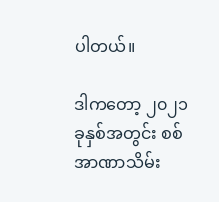ပါတယ်။

ဒါကတော့ ၂၀၂၁ ခုနှစ်အတွင်း စစ်အာဏာသိမ်း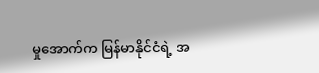မှုအောက်က မြန်မာနိုင်ငံရဲ့ အ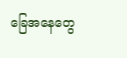ခြေအနေတွေ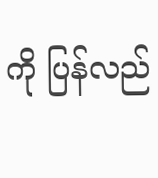ကို ပြန်လည်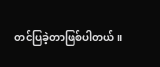တင်ပြခဲ့တာဖြစ်ပါတယ်။